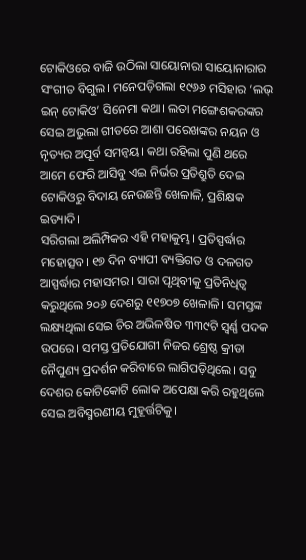ଟୋକିଓରେ ବାଜି ଉଠିଲା ସାୟୋନାରା ସାୟୋନାରାର ସଂଗୀତ ବିଗୁଲ। ମନେପଡ଼ିଗଲା ୧୯୬୬ ମସିହାର ‘ଲଭ୍ ଇନ୍ ଟୋକିଓ’ ସିନେମା କଥା। ଲତା ମଙ୍ଗେଶକରଙ୍କର ସେଇ ଅଭୁଲା ଗୀତରେ ଆଶା ପରେଖଙ୍କର ନୟନ ଓ ନୃତ୍ୟର ଅପୂର୍ବ ସମନ୍ୱୟ। କଥା ରହିଲା ପୁଣି ଥରେ ଆମେ ଫେରି ଆସିବୁ ଏଇ ନିର୍ଭର ପ୍ରତିଶ୍ରୁତି ଦେଇ ଟୋକିଓରୁ ବିଦାୟ ନେଉଛନ୍ତି ଖେଳାଳି, ପ୍ରଶିକ୍ଷକ ଇତ୍ୟାଦି।
ସରିଗଲା ଅଲିମ୍ପିକର ଏହି ମହାକୁମ୍ଭ। ପ୍ରତିସ୍ପର୍ଦ୍ଧାର ମହୋତ୍ସବ। ୧୭ ଦିନ ବ୍ୟାପୀ ବ୍ୟକ୍ତିଗତ ଓ ଦଳଗତ ଆସ୍ପର୍ଦ୍ଧାର ମହାସମର। ସାରା ପୃଥିବୀକୁ ପ୍ରତିନିଧିତ୍ବ କରୁଥିଲେ ୨୦୬ ଦେଶରୁ ୧୧୭୦୭ ଖେଳାଳି। ସମସ୍ତଙ୍କ ଲକ୍ଷ୍ୟଥିଲା ସେଇ ଚିର ଅଭିଳଷିତ ୩୩୯ଟି ସ୍ବର୍ଣ୍ଣ ପଦକ ଉପରେ। ସମସ୍ତ ପ୍ରତିଯୋଗୀ ନିଜର ଶ୍ରେଷ୍ଠ କ୍ରୀଡା ନୈପୁଣ୍ୟ ପ୍ରଦର୍ଶନ କରିବାରେ ଲାଗିପଡ଼ିଥିଲେ। ସବୁ ଦେଶର କୋଟିକୋଟି ଲୋକ ଅପେକ୍ଷା କରି ରହୁଥିଲେ ସେଇ ଅବିସ୍ମରଣୀୟ ମୁହୂର୍ତ୍ତଟିକୁ।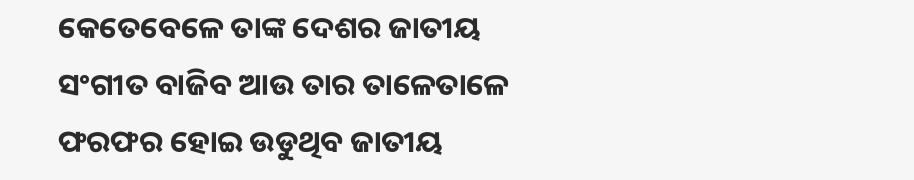କେତେବେଳେ ତାଙ୍କ ଦେଶର ଜାତୀୟ ସଂଗୀତ ବାଜିବ ଆଉ ତାର ତାଳେତାଳେ ଫରଫର ହୋଇ ଉଡୁଥିବ ଜାତୀୟ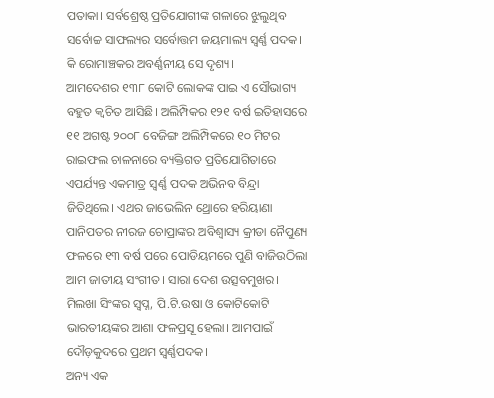ପତାକା। ସର୍ବଶ୍ରେଷ୍ଠ ପ୍ରତିଯୋଗୀଙ୍କ ଗଳାରେ ଝୁଲୁଥିବ ସର୍ବୋଚ୍ଚ ସାଫଲ୍ୟର ସର୍ବୋତ୍ତମ ଜୟମାଲ୍ୟ ସ୍ବର୍ଣ୍ଣ ପଦକ। କି ରୋମାଞ୍ଚକର ଅବର୍ଣ୍ଣନୀୟ ସେ ଦୃଶ୍ୟ।
ଆମଦେଶର ୧୩୮ କୋଟି ଲୋକଙ୍କ ପାଇ ଏ ସୌଭାଗ୍ୟ ବହୁତ କ୍ବଚିତ ଆସିଛି। ଅଲିମ୍ପିକର ୧୨୧ ବର୍ଷ ଇତିହାସରେ ୧୧ ଅଗଷ୍ଟ ୨୦୦୮ ବେଜିଙ୍ଗ ଅଲିମ୍ପିକରେ ୧୦ ମିଟର ରାଇଫଲ ଚାଳନାରେ ବ୍ୟକ୍ତିଗତ ପ୍ରତିଯୋଗିତାରେ ଏପର୍ଯ୍ୟନ୍ତ ଏକମାତ୍ର ସ୍ବର୍ଣ୍ଣ ପଦକ ଅଭିନବ ବିନ୍ଦ୍ରା ଜିତିଥିଲେ। ଏଥର ଜାଭେଲିନ ଥ୍ରୋରେ ହରିୟାଣା ପାନିପତର ନୀରଜ ଚୋପ୍ରାଙ୍କର ଅବିଶ୍ବାସ୍ୟ କ୍ରୀଡା ନୈପୁଣ୍ୟ ଫଳରେ ୧୩ ବର୍ଷ ପରେ ପୋଡିୟମରେ ପୁଣି ବାଜିଉଠିଲା ଆମ ଜାତୀୟ ସଂଗୀତ। ସାରା ଦେଶ ଉତ୍ସବମୁଖର। ମିଲଖା ସିଂଙ୍କର ସ୍ବପ୍ନ, ପି.ଟି.ଉଷା ଓ କୋଟିକୋଟି ଭାରତୀୟଙ୍କର ଆଶା ଫଳପ୍ରସୂ ହେଲା। ଆମପାଇଁ ଦୌଡ଼କୁଦରେ ପ୍ରଥମ ସ୍ବର୍ଣ୍ଣପଦକ।
ଅନ୍ୟ ଏକ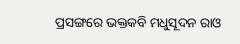ପ୍ରସଙ୍ଗରେ ଭକ୍ତକବି ମଧୁସୂଦନ ରାଓ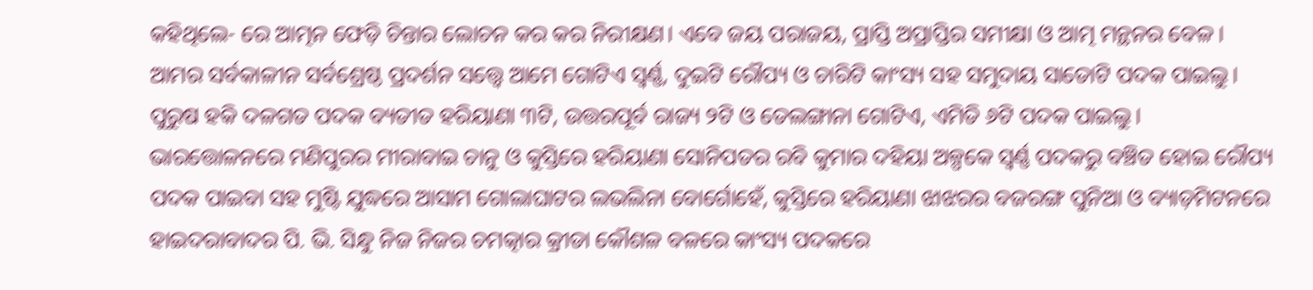କହିଥିଲେ- ରେ ଆତ୍ମନ ଫେଡ଼ି ଚିନ୍ତାର ଲୋଚନ କର କର ନିରୀକ୍ଷଣ। ଏବେ ଜୟ ପରାଜୟ, ପ୍ରାପ୍ତି ଅପ୍ରାପ୍ତିର ସମୀକ୍ଷା ଓ ଆତ୍ମ ମନ୍ଥନର ବେଳ। ଆମର ସର୍ବକାଳୀନ ସର୍ବଶ୍ରେଷ୍ଠ ପ୍ରଦର୍ଶନ ସତ୍ତ୍ୱେ ଆମେ ଗୋଟିଏ ସ୍ବର୍ଣ୍ଣ, ଦୁଇଟି ରୌପ୍ୟ ଓ ଚାରିଟି କାଂସ୍ୟ ସହ ସମୁଦାୟ ସାତୋଟି ପଦକ ପାଇଲୁ। ପୁରୁଷ ହକି ଦଳଗତ ପଦକ ବ୍ୟତୀତ ହରିୟାଣା ୩ଟି, ଉତ୍ତରପୂର୍ବ ରାଜ୍ୟ ୨ଟି ଓ ତେଲଙ୍ଗାନା ଗୋଟିଏ, ଏମିତି ୬ଟି ପଦକ ପାଇଲୁ। ଭାରତ୍ତୋଳନରେ ମଣିପୁରର ମୀରାବାଇ ଚାନୁ ଓ କୁସ୍ତିରେ ହରିୟାଣା ସୋନିପତର ରବି କୁମାର ଦହିୟା ଅଳ୍ପକେ ସ୍ବର୍ଣ୍ଣ ପଦକରୁ ବଞ୍ଚିତ ହୋଇ ରୌପ୍ୟ ପଦକ ପାଇବା ସହ ମୁଷ୍ଟି ଯୁଦ୍ଧରେ ଆସାମ ଗୋଲାଘାଟର ଲଭଲିନା ବୋର୍ଗୋହେଁ, କୁସ୍ତିରେ ହରିୟାଣା ଝାଝରର ବଜରଙ୍ଗ ପୁନିଆ ଓ ବ୍ୟାଡ଼ମିଟନରେ ହାଇଦରାବାଦର ପି. ଭି. ସିନ୍ଧୁ ନିଜ ନିଜର ଚମତ୍କାର କ୍ରୀଡା କୌଶଳ ବଳରେ କାଂସ୍ୟ ପଦକରେ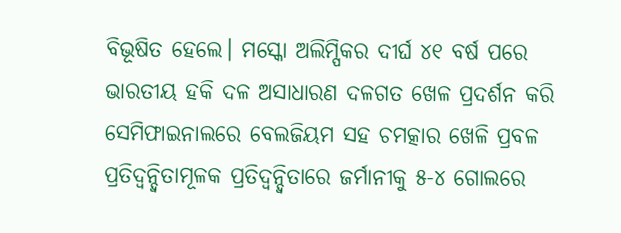ବିଭୂଷିତ ହେଲେ। ମସ୍କୋ ଅଲିମ୍ପିକର ଦୀର୍ଘ ୪୧ ବର୍ଷ ପରେ ଭାରତୀୟ ହକି ଦଳ ଅସାଧାରଣ ଦଳଗତ ଖେଳ ପ୍ରଦର୍ଶନ କରି ସେମିଫାଇନାଲରେ ବେଲଜିୟମ ସହ ଚମତ୍କାର ଖେଳି ପ୍ରବଳ ପ୍ରତିଦ୍ବନ୍ଦ୍ବିତାମୂଳକ ପ୍ରତିଦ୍ବନ୍ଦ୍ବିତାରେ ଜର୍ମାନୀକୁ ୫-୪ ଗୋଲରେ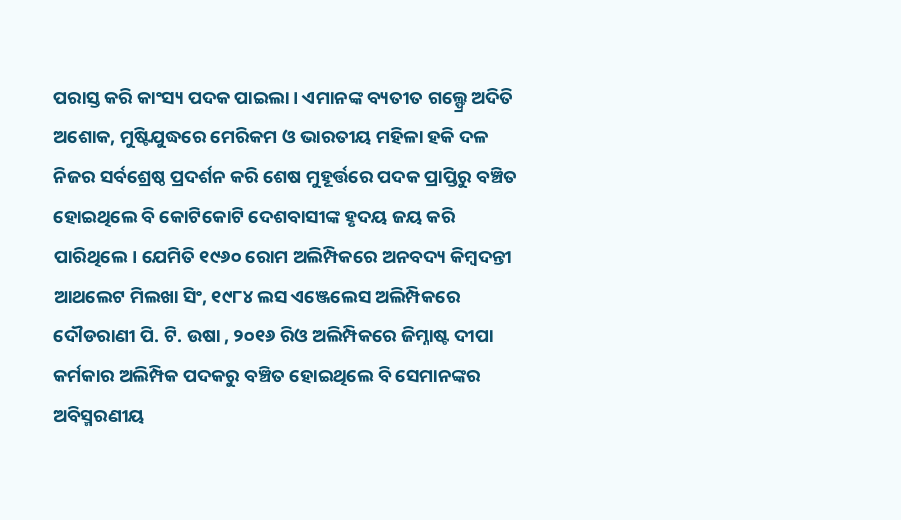ପରାସ୍ତ କରି କାଂସ୍ୟ ପଦକ ପାଇଲା। ଏମାନଙ୍କ ବ୍ୟତୀତ ଗଲ୍ଫ୍ରେ ଅଦିତି ଅଶୋକ, ମୁଷ୍ଟିଯୁଦ୍ଧରେ ମେରିକମ ଓ ଭାରତୀୟ ମହିଳା ହକି ଦଳ ନିଜର ସର୍ବଶ୍ରେଷ୍ଠ ପ୍ରଦର୍ଶନ କରି ଶେଷ ମୁହୂର୍ତ୍ତରେ ପଦକ ପ୍ରାପ୍ତିରୁ ବଞ୍ଚିତ ହୋଇଥିଲେ ବି କୋଟିକୋଟି ଦେଶବାସୀଙ୍କ ହୃଦୟ ଜୟ କରି ପାରିଥିଲେ। ଯେମିତି ୧୯୬୦ ରୋମ ଅଲିମ୍ପିକରେ ଅନବଦ୍ୟ କିମ୍ବଦନ୍ତୀ ଆଥଲେଟ ମିଲଖା ସିଂ, ୧୯୮୪ ଲସ ଏଞ୍ଜେଲେସ ଅଲିମ୍ପିକରେ ଦୌଡରାଣୀ ପି. ଟି. ଉଷା , ୨୦୧୬ ରିଓ ଅଲିମ୍ପିକରେ ଜିମ୍ନାଷ୍ଟ ଦୀପା କର୍ମକାର ଅଲିମ୍ପିକ ପଦକରୁ ବଞ୍ଚିତ ହୋଇଥିଲେ ବି ସେମାନଙ୍କର ଅବିସ୍ମରଣୀୟ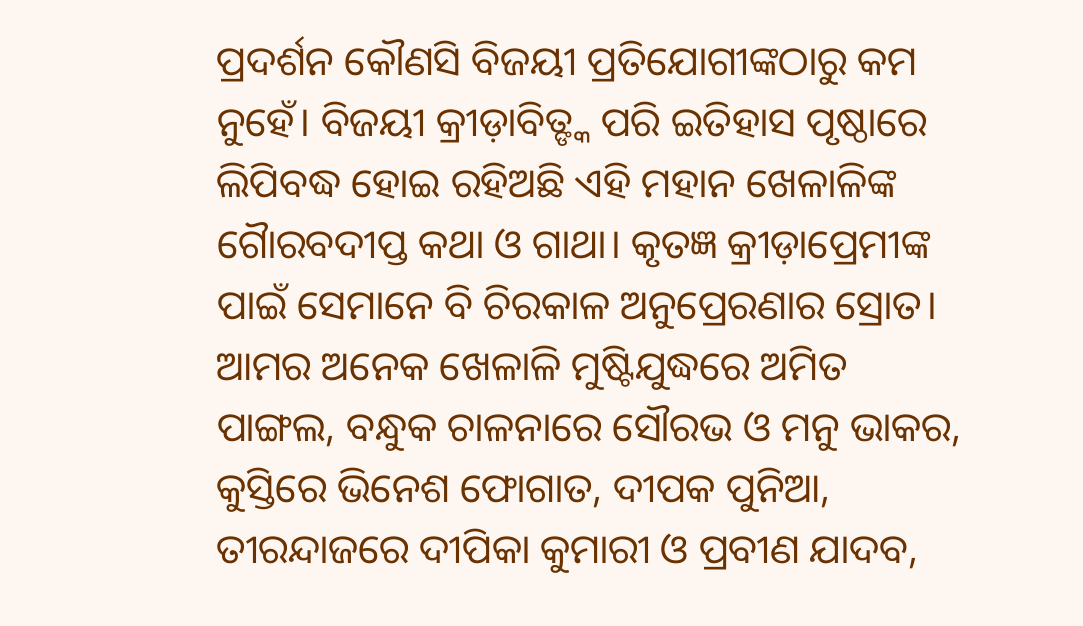ପ୍ରଦର୍ଶନ କୌଣସି ବିଜୟୀ ପ୍ରତିଯୋଗୀଙ୍କଠାରୁ କମ ନୁହେଁ। ବିଜୟୀ କ୍ରୀଡ଼ାବିତ୍ଙ୍କ ପରି ଇତିହାସ ପୃଷ୍ଠାରେ ଲିପିବଦ୍ଧ ହୋଇ ରହିଅଛି ଏହି ମହାନ ଖେଳାଳିଙ୍କ ଗୋୖରବଦୀପ୍ତ କଥା ଓ ଗାଥା। କୃତଜ୍ଞ କ୍ରୀଡ଼ାପ୍ରେମୀଙ୍କ ପାଇଁ ସେମାନେ ବି ଚିରକାଳ ଅନୁପ୍ରେରଣାର ସ୍ରୋତ।
ଆମର ଅନେକ ଖେଳାଳି ମୁଷ୍ଟିଯୁଦ୍ଧରେ ଅମିତ ପାଙ୍ଗଲ, ବନ୍ଧୁକ ଚାଳନାରେ ସୌରଭ ଓ ମନୁ ଭାକର, କୁସ୍ତିରେ ଭିନେଶ ଫୋଗାତ, ଦୀପକ ପୁନିଆ, ତୀରନ୍ଦାଜରେ ଦୀପିକା କୁମାରୀ ଓ ପ୍ରବୀଣ ଯାଦବ,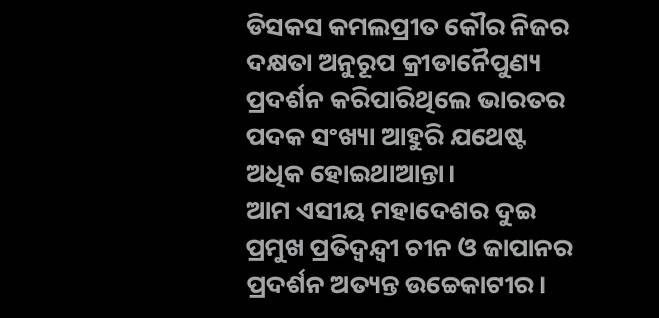ଡିସକସ କମଲପ୍ରୀତ କୌର ନିଜର ଦକ୍ଷତା ଅନୁରୂପ କ୍ରୀଡାନୈପୁଣ୍ୟ ପ୍ରଦର୍ଶନ କରିପାରିଥିଲେ ଭାରତର ପଦକ ସଂଖ୍ୟା ଆହୁରି ଯଥେଷ୍ଟ ଅଧିକ ହୋଇଥାଆନ୍ତା।
ଆମ ଏସୀୟ ମହାଦେଶର ଦୁଇ ପ୍ରମୁଖ ପ୍ରତିଦ୍ବନ୍ଦ୍ବୀ ଚୀନ ଓ ଜାପାନର ପ୍ରଦର୍ଶନ ଅତ୍ୟନ୍ତ ଉଚ୍ଚେକାଟୀର।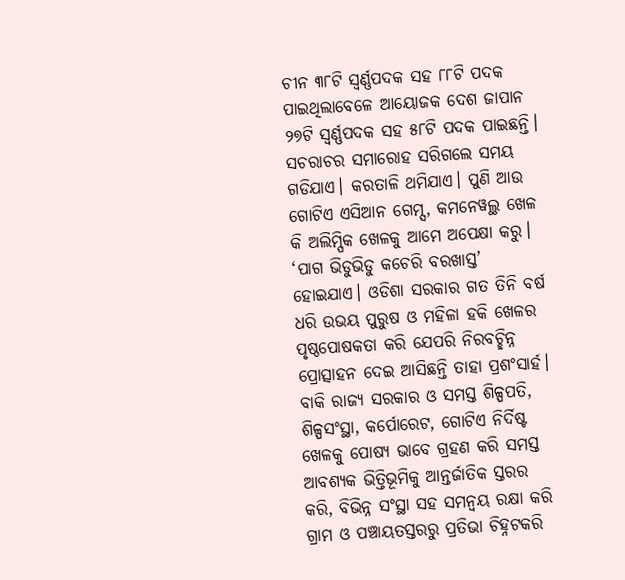ଚୀନ ୩୮ଟି ସ୍ବର୍ଣ୍ଣପଦକ ସହ ୮୮ଟି ପଦକ ପାଇଥିଲାବେଳେ ଆୟୋଜକ ଦେଶ ଜାପାନ ୨୭ଟି ସ୍ବର୍ଣ୍ଣପଦକ ସହ ୫୮ଟି ପଦକ ପାଇଛନ୍ତି। ସଚରାଚର ସମାରୋହ ସରିଗଲେ ସମୟ ଗଡିଯାଏ। କରତାଳି ଥମିଯାଏ। ପୁଣି ଆଉ ଗୋଟିଏ ଏସିଆନ ଗେମ୍ସ, କମନେୱଲ୍ଥ ଖେଳ କି ଅଲିମ୍ପିକ ଖେଳକୁ ଆମେ ଅପେକ୍ଷା କରୁ। ‘ପାଗ ଭିଡୁଭିଡୁ କଚେରି ବରଖାସ୍ତ’ ହୋଇଯାଏ। ଓଡିଶା ସରକାର ଗତ ତିନି ବର୍ଷ ଧରି ଉଭୟ ପୁରୁଷ ଓ ମହିଳା ହକି ଖେଳର ପୃଷ୍ଠପୋଷକତା କରି ଯେପରି ନିରବଚ୍ଛିନ୍ନ ପ୍ରୋତ୍ସାହନ ଦେଇ ଆସିଛନ୍ତି ତାହା ପ୍ରଶଂସାର୍ହ। ବାକି ରାଜ୍ୟ ସରକାର ଓ ସମସ୍ତ ଶିଳ୍ପପତି, ଶିଳ୍ପସଂସ୍ଥା, କର୍ପୋରେଟ, ଗୋଟିଏ ନିର୍ଦିଷ୍ଟ ଖେଳକୁ ପୋଷ୍ୟ ଭାବେ ଗ୍ରହଣ କରି ସମସ୍ତ ଆବଶ୍ୟକ ଭିତ୍ତିଭୂମିକୁ ଆନ୍ତର୍ଜାତିକ ସ୍ତରର କରି, ବିଭିନ୍ନ ସଂସ୍ଥା ସହ ସମନ୍ବୟ ରକ୍ଷା କରି ଗ୍ରାମ ଓ ପଞ୍ଚାୟତସ୍ତରରୁ ପ୍ରତିଭା ଚିହ୍ନଟକରି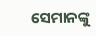ସେମାନଙ୍କୁ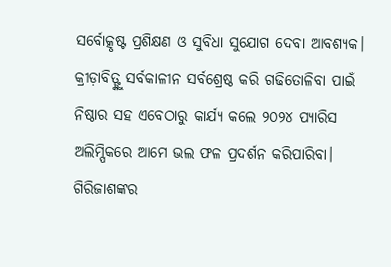ସର୍ବୋତ୍କୃଷ୍ଟ ପ୍ରଶିକ୍ଷଣ ଓ ସୁବିଧା ସୁଯୋଗ ଦେବା ଆବଶ୍ୟକ। କ୍ରୀଡ଼ାବିତ୍ଙ୍କୁ ସର୍ବକାଳୀନ ସର୍ବଶ୍ରେଷ୍ଠ କରି ଗଢିତୋଳିବା ପାଇଁ ନିଷ୍ଠାର ସହ ଏବେଠାରୁ କାର୍ଯ୍ୟ କଲେ ୨୦୨୪ ପ୍ୟାରିସ ଅଲିମ୍ପିକରେ ଆମେ ଭଲ ଫଳ ପ୍ରଦର୍ଶନ କରିପାରିବା।
ଗିରିଜାଶଙ୍କର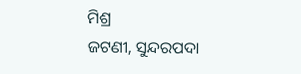ମିଶ୍ର
ଜଟଣୀ, ସୁନ୍ଦରପଦା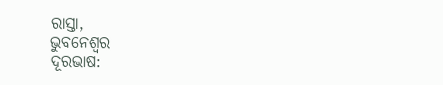ରାସ୍ତା,
ଭୁବନେଶ୍ୱର
ଦୂରଭାଷ: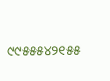୯୯୫୫୫୪୨୧୫୫